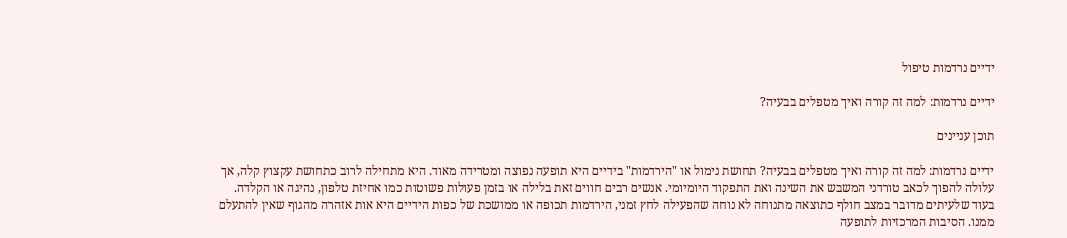ידיים נרדמות טיפול

ידיים נרדמות: למה זה קורה ואיך מטפלים בבעיה?

תוכן עניינים

ידיים נרדמות: למה זה קורה ואיך מטפלים בבעיה? תחושת נימול או "הירדמות" בידיים היא תופעה נפוצה ומטרידה מאוד. היא מתחילה לרוב כתחושת עקצוץ קלה, אך עלולה להפוך לכאב טורדני המשבש את השינה ואת התפקוד היומיומי. אנשים רבים חווים זאת בלילה או בזמן פעולות פשוטות כמו אחיזת טלפון, נהיגה או הקלדה. בעוד שלעיתים מדובר במצב חולף כתוצאה מתנוחה לא נוחה שהפעילה לחץ זמני, הירדמות תכופה או ממושכת של כפות הידיים היא אות אזהרה מהגוף שאין להתעלם ממנו. הסיבות המרכזיות לתופעה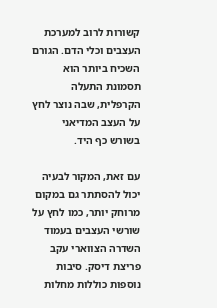קשורות לרוב למערכת העצבים וכלי הדם. הגורם השכיח ביותר הוא תסמונת התעלה הקרפלית, שבה נוצר לחץ על העצב המדיאני בשורש כף היד.

עם זאת, המקור לבעיה יכול להסתתר גם במקום מרוחק יותר, כמו לחץ על שורשי העצבים בעמוד השדרה הצווארי עקב פריצת דיסק. סיבות נוספות כוללות מחלות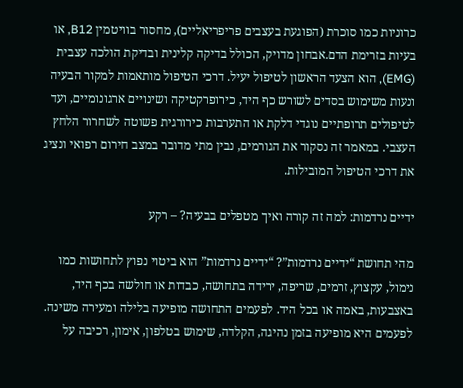כרוניות כמו סוכרת (הפוגעת בעצבים פריפריאליים), מחסור בוויטמין B12, או בעיות בזרימת הדם.אבחון מדויק, הכולל בדיקה קלינית ובדיקת הולכה עצבית (EMG), הוא הצעד הראשון לטיפול יעיל. דרכי הטיפול מותאמות למקור הבעיה ונעות משימוש בסדים לשורש כף היד, כירופרקטיקה ושינויים ארגונומיים, ועד לטיפולים תרופתיים נוגדי דלקת או התערבות כירורגית פשוטה לשחרור הלחץ העצבי. במאמר זה נסקור את הגורמים, נבין מתי מדובר במצב חירום רפואי ונציג את דרכי הטיפול המובילות.

ידיים נרדמות: למה זה קורה ואיך מטפלים בבעיה? – רקע

מהי תחושת “ידיים נרדמות”? “ידיים נרדמות” הוא ביטוי נפוץ לתחושות כמו נימול, עקצוץ, זרמים, שריפה, ירידה בתחושה, כבדות או חולשה בכף היד, באצבעות, באמה או בכל היד. לפעמים התחושה מופיעה בלילה ומעירה משינה. לפעמים היא מופיעה בזמן נהיגה, הקלדה, שימוש בטלפון, אימון, רכיבה על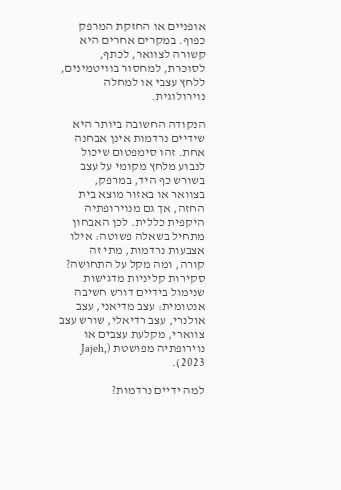אופניים או החזקת המרפק כפוף. במקרים אחרים היא קשורה לצוואר, לכתף, לסוכרת, למחסור בוויטמינים, ללחץ עצבי או למחלה נוירולוגית.

הנקודה החשובה ביותר היא שידיים נרדמות אינן אבחנה אחת. זהו סימפטום שיכול לנבוע מלחץ מקומי על עצב בשורש כף היד, במרפק, בצוואר או באזור מוצא בית החזה, אך גם מנוירופתיה היקפית כללית. לכן האבחון מתחיל בשאלה פשוטה: אילו אצבעות נרדמות, מתי זה קורה, ומה מקל על התחושה? סקירות קליניות מדגישות שנימול בידיים דורש חשיבה אנטומית: עצב מדיאני, עצב אולנרי, עצב רדיאלי, שורש עצב צווארי, מקלעת עצבים או נוירופתיה מפושטת (Jajeh, 2023).

למה ידיים נרדמות?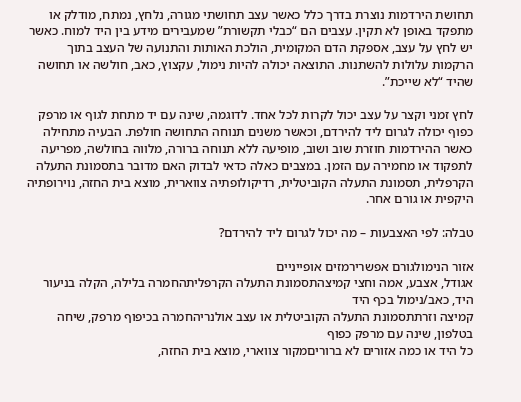תחושת הירדמות נוצרת בדרך כלל כאשר עצב תחושתי מגורה, נלחץ, נמתח, מודלק או מתפקד באופן לא תקין. עצבים הם “כבלי תקשורת” שמעבירים מידע בין היד למוח. כאשר יש לחץ על עצב, אספקת הדם המקומית, הולכת האותות והתנועה של העצב בתוך הרקמות עלולות להשתנות. התוצאה יכולה להיות נימול, עקצוץ, כאב, חולשה או תחושה שהיד “לא שייכת”.

לחץ זמני וקצר על עצב יכול לקרות לכל אחד. לדוגמה, שינה עם יד מתחת לגוף או מרפק כפוף יכולה לגרום ליד להירדם, וכאשר משנים תנוחה התחושה חולפת. הבעיה מתחילה כאשר ההירדמות חוזרת שוב ושוב, מופיעה ללא תנוחה ברורה, מלווה בחולשה, מפריעה לתפקוד או מחמירה עם הזמן. במצבים כאלה כדאי לבדוק האם מדובר בתסמונת התעלה הקרפלית, תסמונת התעלה הקוביטלית, רדיקולופתיה צווארית, מוצא בית החזה, נוירופתיה היקפית או גורם אחר.

טבלה: לפי האצבעות – מה יכול לגרום ליד להירדם?

אזור הנימולגורם אפשרירמזים אופייניים
אגודל, אצבע, אמה וחצי קמיצהתסמונת התעלה הקרפליתהחמרה בלילה, הקלה בניעור היד, כאב/נימול בכף היד
קמיצה וזרתתסמונת התעלה הקוביטלית או עצב אולנריהחמרה בכיפוף מרפק, שיחה בטלפון, שינה עם מרפק כפוף
כל היד או כמה אזורים לא ברוריםמקור צווארי, מוצא בית החזה,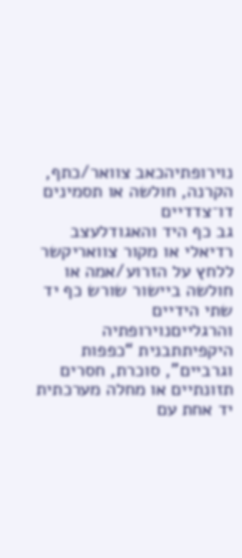נוירופתיהכאב צוואר/כתף, הקרנה, חולשה או תסמינים דו־צדדיים
גב כף היד והאגודלעצב רדיאלי או מקור צוואריקשר ללחץ על הזרוע/אמה או חולשה ביישור שורש כף יד
שתי הידיים והרגלייםנוירופתיה היקפיתתבנית “כפפות וגרביים”, סוכרת, חסרים תזונתיים או מחלה מערכתית
יד אחת עם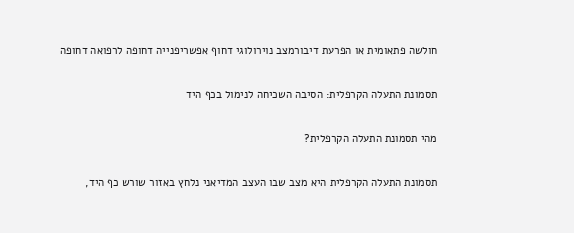חולשה פתאומית או הפרעת דיבורמצב נוירולוגי דחוף אפשריפנייה דחופה לרפואה דחופה

תסמונת התעלה הקרפלית: הסיבה השכיחה לנימול בכף היד

מהי תסמונת התעלה הקרפלית?

תסמונת התעלה הקרפלית היא מצב שבו העצב המדיאני נלחץ באזור שורש כף היד,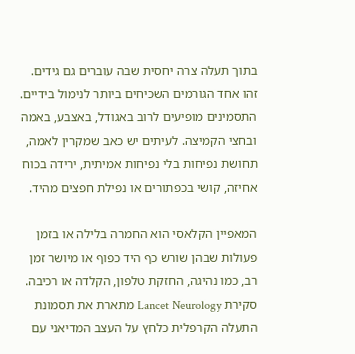בתוך תעלה צרה יחסית שבה עוברים גם גידים. זהו אחד הגורמים השכיחים ביותר לנימול בידיים. התסמינים מופיעים לרוב באגודל, באצבע, באמה ובחצי הקמיצה. לעיתים יש כאב שמקרין לאמה, תחושת נפיחות בלי נפיחות אמיתית, ירידה בכוח אחיזה, קושי בכפתורים או נפילת חפצים מהיד.

המאפיין הקלאסי הוא החמרה בלילה או בזמן פעולות שבהן שורש כף היד כפוף או מיושר זמן רב, כמו נהיגה, החזקת טלפון, הקלדה או רכיבה. סקירת Lancet Neurology מתארת את תסמונת התעלה הקרפלית כלחץ על העצב המדיאני עם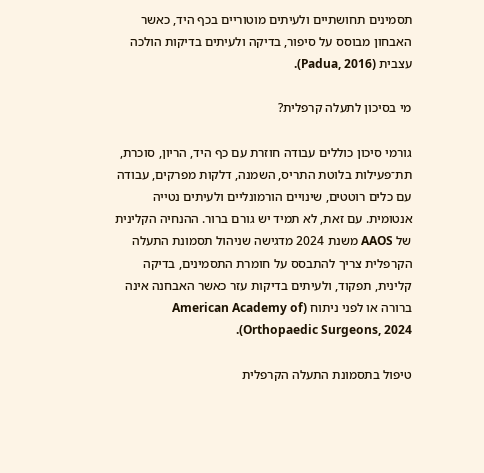תסמינים תחושתיים ולעיתים מוטוריים בכף היד, כאשר האבחון מבוסס על סיפור, בדיקה ולעיתים בדיקות הולכה עצבית (Padua, 2016).

מי בסיכון לתעלה קרפלית?

גורמי סיכון כוללים עבודה חוזרת עם כף היד, הריון, סוכרת, תת־פעילות בלוטת התריס, השמנה, דלקות מפרקים, עבודה עם כלים רוטטים, שינויים הורמונליים ולעיתים נטייה אנטומית. עם זאת, לא תמיד יש גורם ברור. ההנחיה הקלינית של AAOS משנת 2024 מדגישה שניהול תסמונת התעלה הקרפלית צריך להתבסס על חומרת התסמינים, בדיקה קלינית, תפקוד, ולעיתים בדיקות עזר כאשר האבחנה אינה ברורה או לפני ניתוח (American Academy of Orthopaedic Surgeons, 2024).

טיפול בתסמונת התעלה הקרפלית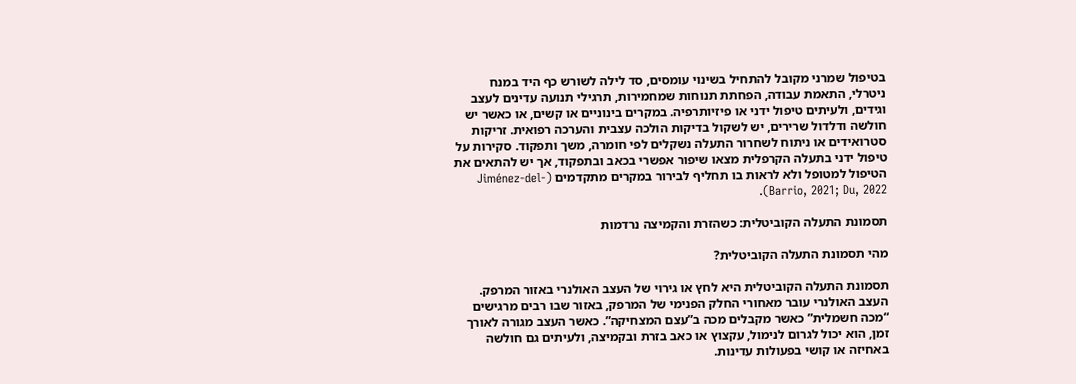בטיפול שמרני מקובל להתחיל בשינוי עומסים, סד לילה לשורש כף היד במנח ניטרלי, התאמת עבודה, הפחתת תנוחות שמחמירות, תרגילי תנועה עדינים לעצב וגידים, ולעיתים טיפול ידני או פיזיותרפיה. במקרים בינוניים או קשים, או כאשר יש חולשה ודלדול שרירים, יש לשקול בדיקות הולכה עצבית והערכה רפואית. זריקות סטרואידים או ניתוח לשחרור התעלה נשקלים לפי חומרה, משך ותפקוד. סקירות על טיפול ידני בתעלה הקרפלית מצאו שיפור אפשרי בכאב ובתפקוד, אך יש להתאים את הטיפול למטופל ולא לראות בו תחליף לבירור במקרים מתקדמים (Jiménez-del-Barrio, 2021; Du, 2022).

תסמונת התעלה הקוביטלית: כשהזרת והקמיצה נרדמות

מהי תסמונת התעלה הקוביטלית?

תסמונת התעלה הקוביטלית היא לחץ או גירוי של העצב האולנרי באזור המרפק. העצב האולנרי עובר מאחורי החלק הפנימי של המרפק, באזור שבו רבים מרגישים “מכה חשמלית” כאשר מקבלים מכה ב”עצם המצחיקה”. כאשר העצב מגורה לאורך זמן, הוא יכול לגרום לנימול, עקצוץ או כאב בזרת ובקמיצה, ולעיתים גם חולשה באחיזה או קושי בפעולות עדינות.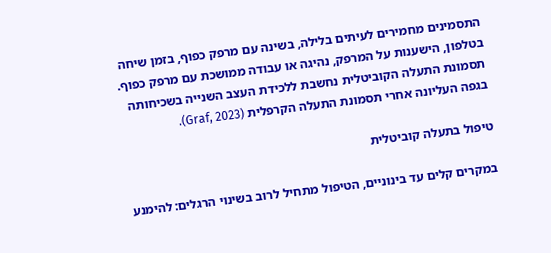התסמינים מחמירים לעיתים בלילה, בשינה עם מרפק כפוף, בזמן שיחה בטלפון, הישענות על המרפק, נהיגה או עבודה ממושכת עם מרפק כפוף. תסמונת התעלה הקוביטלית נחשבת ללכידת העצב השנייה בשכיחותה בגפה העליונה אחרי תסמונת התעלה הקרפלית (Graf, 2023).

טיפול בתעלה קוביטלית

במקרים קלים עד בינוניים, הטיפול מתחיל לרוב בשינוי הרגלים: להימנע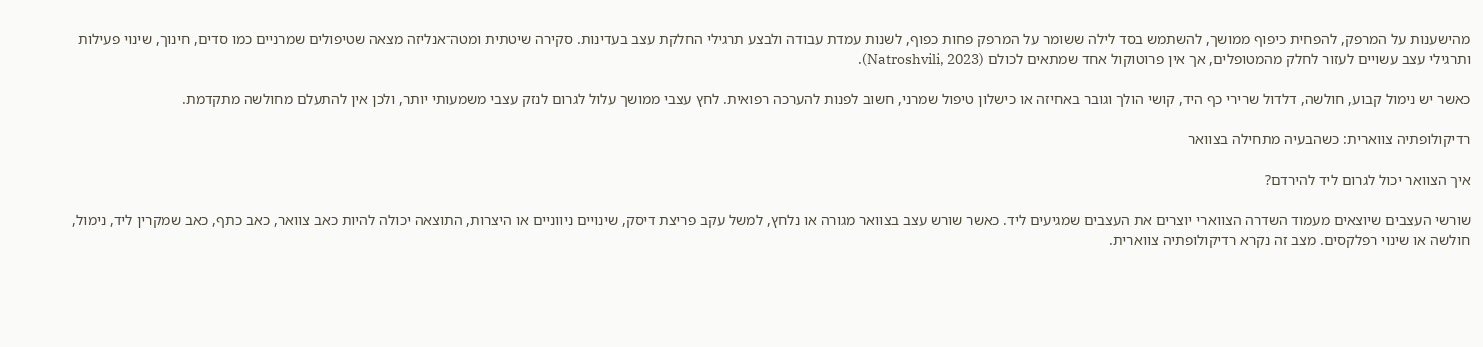מהישענות על המרפק, להפחית כיפוף ממושך, להשתמש בסד לילה ששומר על המרפק פחות כפוף, לשנות עמדת עבודה ולבצע תרגילי החלקת עצב בעדינות. סקירה שיטתית ומטה־אנליזה מצאה שטיפולים שמרניים כמו סדים, חינוך, שינוי פעילות ותרגילי עצב עשויים לעזור לחלק מהמטופלים, אך אין פרוטוקול אחד שמתאים לכולם (Natroshvili, 2023).

כאשר יש נימול קבוע, חולשה, דלדול שרירי כף היד, קושי הולך וגובר באחיזה או כישלון טיפול שמרני, חשוב לפנות להערכה רפואית. לחץ עצבי ממושך עלול לגרום לנזק עצבי משמעותי יותר, ולכן אין להתעלם מחולשה מתקדמת.

רדיקולופתיה צווארית: כשהבעיה מתחילה בצוואר

איך הצוואר יכול לגרום ליד להירדם?

שורשי העצבים שיוצאים מעמוד השדרה הצווארי יוצרים את העצבים שמגיעים ליד. כאשר שורש עצב בצוואר מגורה או נלחץ, למשל עקב פריצת דיסק, שינויים ניווניים או היצרות, התוצאה יכולה להיות כאב צוואר, כאב כתף, כאב שמקרין ליד, נימול, חולשה או שינוי רפלקסים. מצב זה נקרא רדיקולופתיה צווארית.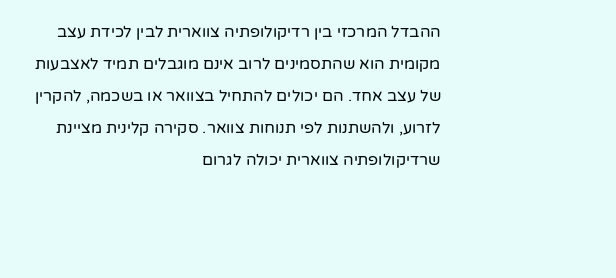ההבדל המרכזי בין רדיקולופתיה צווארית לבין לכידת עצב מקומית הוא שהתסמינים לרוב אינם מוגבלים תמיד לאצבעות של עצב אחד. הם יכולים להתחיל בצוואר או בשכמה, להקרין לזרוע, ולהשתנות לפי תנוחות צוואר. סקירה קלינית מציינת שרדיקולופתיה צווארית יכולה לגרום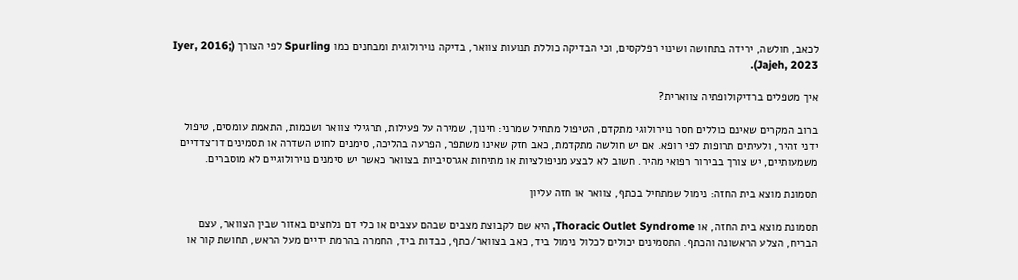לכאב, חולשה, ירידה בתחושה ושינוי רפלקסים, וכי הבדיקה כוללת תנועות צוואר, בדיקה נוירולוגית ומבחנים כמו Spurling לפי הצורך (Iyer, 2016; Jajeh, 2023).

איך מטפלים ברדיקולופתיה צווארית?

ברוב המקרים שאינם כוללים חסר נוירולוגי מתקדם, הטיפול מתחיל שמרני: חינוך, שמירה על פעילות, תרגילי צוואר ושכמות, התאמת עומסים, טיפול ידני זהיר, ולעיתים תרופות לפי רופא. אם יש חולשה מתקדמת, כאב חזק שאינו משתפר, הפרעה בהליכה, סימנים לחוט השדרה או תסמינים דו־צדדיים משמעותיים, יש צורך בבירור רפואי מהיר. חשוב לא לבצע מניפולציות או מתיחות אגרסיביות בצוואר כאשר יש סימנים נוירולוגיים לא מוסברים.

תסמונת מוצא בית החזה: נימול שמתחיל בכתף, צוואר או חזה עליון

תסמונת מוצא בית החזה, או Thoracic Outlet Syndrome, היא שם לקבוצת מצבים שבהם עצבים או כלי דם נלחצים באזור שבין הצוואר, עצם הבריח, הצלע הראשונה והכתף. התסמינים יכולים לכלול נימול ביד, כאב בצוואר/כתף, כבדות ביד, החמרה בהרמת ידיים מעל הראש, תחושת קור או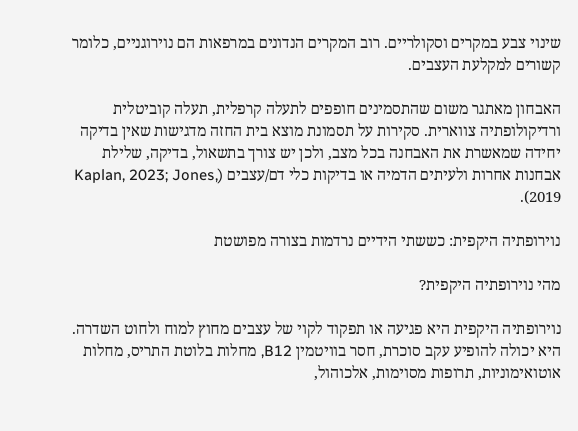שינוי צבע במקרים וסקולריים. רוב המקרים הנדונים במרפאות הם נוירוגניים, כלומר קשורים למקלעת העצבים.

האבחון מאתגר משום שהתסמינים חופפים לתעלה קרפלית, תעלה קוביטלית ורדיקולופתיה צווארית. סקירות על תסמונת מוצא בית החזה מדגישות שאין בדיקה יחידה שמאשרת את האבחנה בכל מצב, ולכן יש צורך בתשאול, בדיקה, שלילת אבחנות אחרות ולעיתים הדמיה או בדיקות כלי דם/עצבים (Kaplan, 2023; Jones, 2019).

נוירופתיה היקפית: כששתי הידיים נרדמות בצורה מפושטת

מהי נוירופתיה היקפית?

נוירופתיה היקפית היא פגיעה או תפקוד לקוי של עצבים מחוץ למוח ולחוט השדרה. היא יכולה להופיע עקב סוכרת, חסר בוויטמין B12, מחלות בלוטת התריס, מחלות אוטואימוניות, תרופות מסוימות, אלכוהול,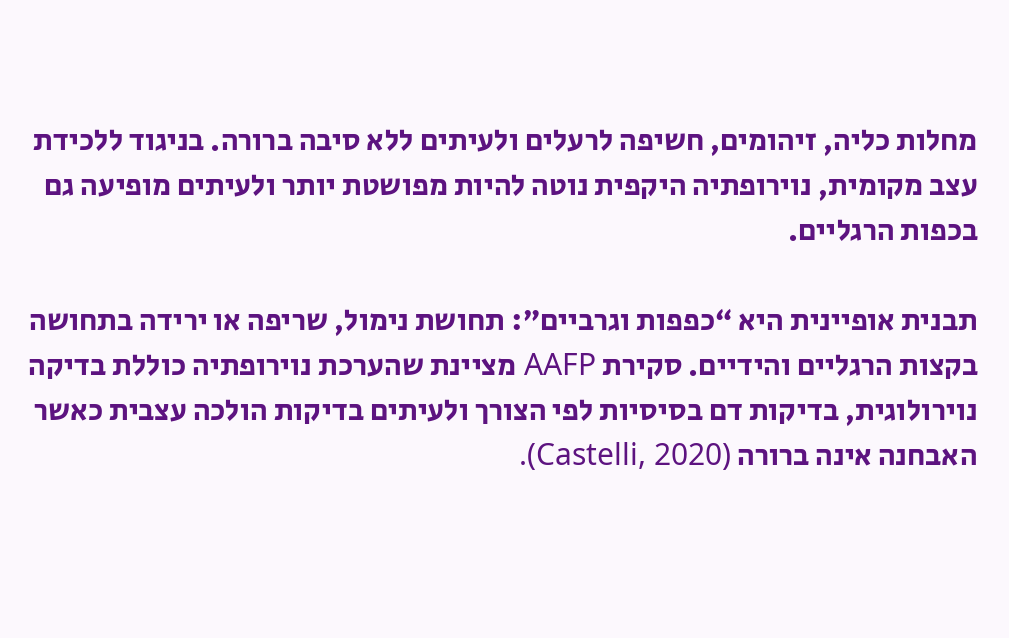מחלות כליה, זיהומים, חשיפה לרעלים ולעיתים ללא סיבה ברורה. בניגוד ללכידת עצב מקומית, נוירופתיה היקפית נוטה להיות מפושטת יותר ולעיתים מופיעה גם בכפות הרגליים.

תבנית אופיינית היא “כפפות וגרביים”: תחושת נימול, שריפה או ירידה בתחושה בקצות הרגליים והידיים. סקירת AAFP מציינת שהערכת נוירופתיה כוללת בדיקה נוירולוגית, בדיקות דם בסיסיות לפי הצורך ולעיתים בדיקות הולכה עצבית כאשר האבחנה אינה ברורה (Castelli, 2020).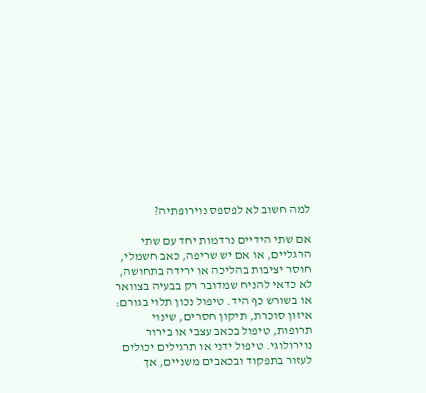למה חשוב לא לפספס נוירופתיה?

אם שתי הידיים נרדמות יחד עם שתי הרגליים, או אם יש שריפה, כאב חשמלי, חוסר יציבות בהליכה או ירידה בתחושה, לא כדאי להניח שמדובר רק בבעיה בצוואר או בשורש כף היד. טיפול נכון תלוי בגורם: איזון סוכרת, תיקון חסרים, שינוי תרופות, טיפול בכאב עצבי או בירור נוירולוגי. טיפול ידני או תרגילים יכולים לעזור בתפקוד ובכאבים משניים, אך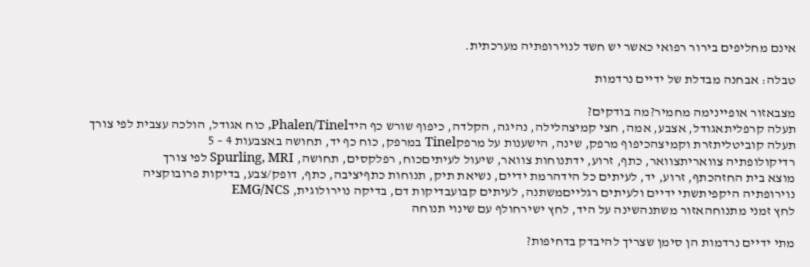אינם מחליפים בירור רפואי כאשר יש חשד לנוירופתיה מערכתית.

טבלה: אבחנה מבדלת של ידיים נרדמות

מצבאזור אופיינימה מחמיר?מה בודקים?
תעלה קרפליתאגודל, אצבע, אמה, חצי קמיצהלילה, נהיגה, הקלדה, כיפוף שורש כף הידPhalen/Tinel, כוח אגודל, הולכה עצבית לפי צורך
תעלה קוביטליתזרת וקמיצהכיפוף מרפק, שינה, הישענות על מרפקTinel במרפק, כוח כף יד, תחושה באצבעות 4 – 5
רדיקולופתיה צוואריתצוואר, כתף, זרוע, ידתנוחות צוואר, שיעול לעיתיםכוח, רפלקסים, תחושה, Spurling, MRI לפי צורך
מוצא בית החזהכתף, זרוע, יד, לעיתים כל הידהרמת ידיים, נשיאת תיק, תנוחות כתףיציבה, כתף, דופק/צבע, בדיקות פרובוקציה
נוירופתיה היקפיתשתי ידיים ולעיתים רגלייםמשתנה, לעיתים קבועבדיקות דם, בדיקה נוירולוגית, EMG/NCS
לחץ זמני מתנוחהאזור משתנהשינה על היד, לחץ ישירחולף עם שינוי תנוחה

מתי ידיים נרדמות הן סימן שצריך להיבדק בדחיפות?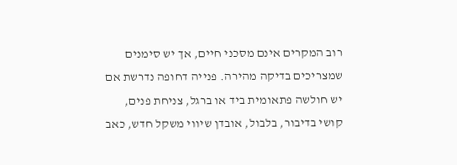רוב המקרים אינם מסכני חיים, אך יש סימנים שמצריכים בדיקה מהירה. פנייה דחופה נדרשת אם יש חולשה פתאומית ביד או ברגל, צניחת פנים, קושי בדיבור, בלבול, אובדן שיווי משקל חדש, כאב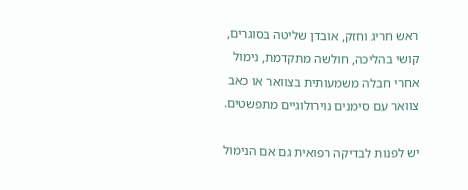ראש חריג וחזק, אובדן שליטה בסוגרים, קושי בהליכה, חולשה מתקדמת, נימול אחרי חבלה משמעותית בצוואר או כאב צוואר עם סימנים נוירולוגיים מתפשטים.

יש לפנות לבדיקה רפואית גם אם הנימול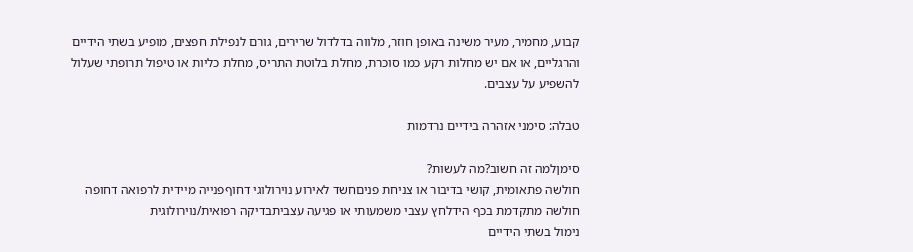קבוע, מחמיר, מעיר משינה באופן חוזר, מלווה בדלדול שרירים, גורם לנפילת חפצים, מופיע בשתי הידיים והרגליים, או אם יש מחלות רקע כמו סוכרת, מחלת בלוטת התריס, מחלת כליות או טיפול תרופתי שעלול להשפיע על עצבים.

טבלה: סימני אזהרה בידיים נרדמות

סימןלמה זה חשוב?מה לעשות?
חולשה פתאומית, קושי בדיבור או צניחת פניםחשד לאירוע נוירולוגי דחוףפנייה מיידית לרפואה דחופה
חולשה מתקדמת בכף הידלחץ עצבי משמעותי או פגיעה עצביתבדיקה רפואית/נוירולוגית
נימול בשתי הידיים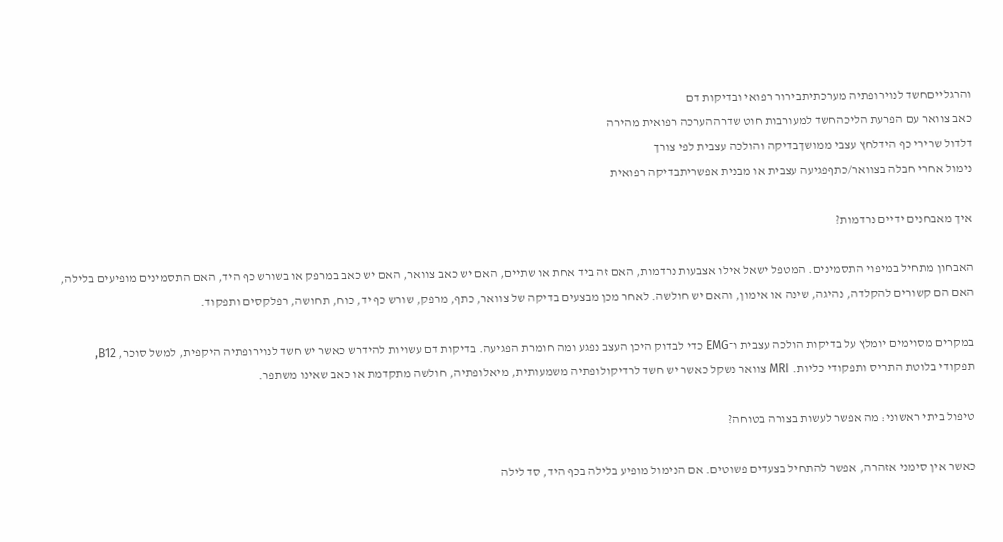והרגלייםחשד לנוירופתיה מערכתיתבירור רפואי ובדיקות דם
כאב צוואר עם הפרעת הליכהחשד למעורבות חוט שדרההערכה רפואית מהירה
דלדול שרירי כף הידלחץ עצבי ממושךבדיקה והולכה עצבית לפי צורך
נימול אחרי חבלה בצוואר/כתףפגיעה עצבית או מבנית אפשריתבדיקה רפואית

איך מאבחנים ידיים נרדמות?

האבחון מתחיל במיפוי התסמינים. המטפל ישאל אילו אצבעות נרדמות, האם זה ביד אחת או שתיים, האם יש כאב צוואר, האם יש כאב במרפק או בשורש כף היד, האם התסמינים מופיעים בלילה, האם הם קשורים להקלדה, נהיגה, שינה או אימון, והאם יש חולשה. לאחר מכן מבצעים בדיקה של צוואר, כתף, מרפק, שורש כף יד, כוח, תחושה, רפלקסים ותפקוד.

במקרים מסוימים יומלץ על בדיקות הולכה עצבית ו־EMG כדי לבדוק היכן העצב נפגע ומה חומרת הפגיעה. בדיקות דם עשויות להידרש כאשר יש חשד לנוירופתיה היקפית, למשל סוכר, B12, תפקודי בלוטת התריס ותפקודי כליות. MRI צוואר נשקל כאשר יש חשד לרדיקולופתיה משמעותית, מיאלופתיה, חולשה מתקדמת או כאב שאינו משתפר.

טיפול ביתי ראשוני: מה אפשר לעשות בצורה בטוחה?

כאשר אין סימני אזהרה, אפשר להתחיל בצעדים פשוטים. אם הנימול מופיע בלילה בכף היד, סד לילה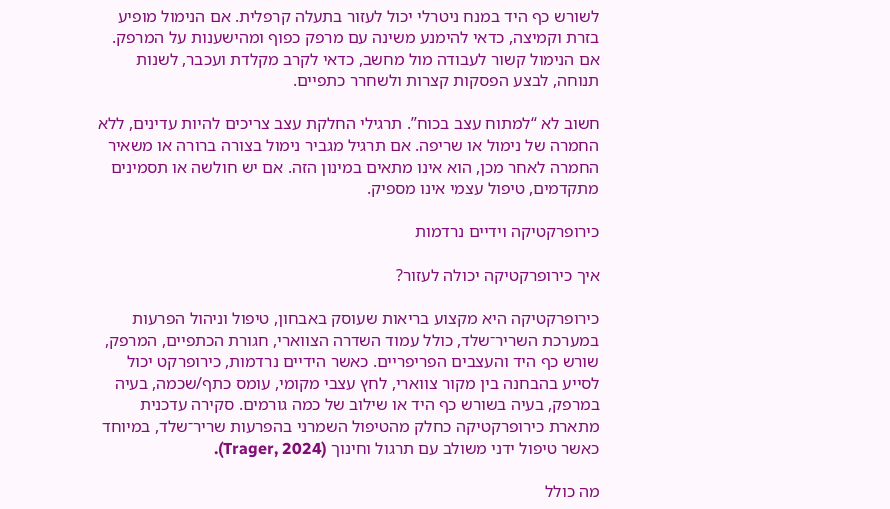לשורש כף היד במנח ניטרלי יכול לעזור בתעלה קרפלית. אם הנימול מופיע בזרת וקמיצה, כדאי להימנע משינה עם מרפק כפוף ומהישענות על המרפק. אם הנימול קשור לעבודה מול מחשב, כדאי לקרב מקלדת ועכבר, לשנות תנוחה, לבצע הפסקות קצרות ולשחרר כתפיים.

חשוב לא “למתוח עצב בכוח”. תרגילי החלקת עצב צריכים להיות עדינים, ללא החמרה של נימול או שריפה. אם תרגיל מגביר נימול בצורה ברורה או משאיר החמרה לאחר מכן, הוא אינו מתאים במינון הזה. אם יש חולשה או תסמינים מתקדמים, טיפול עצמי אינו מספיק.

כירופרקטיקה וידיים נרדמות

איך כירופרקטיקה יכולה לעזור?

כירופרקטיקה היא מקצוע בריאות שעוסק באבחון, טיפול וניהול הפרעות במערכת השריר־שלד, כולל עמוד השדרה הצווארי, חגורת הכתפיים, המרפק, שורש כף היד והעצבים הפריפריים. כאשר הידיים נרדמות, כירופרקט יכול לסייע בהבחנה בין מקור צווארי, לחץ עצבי מקומי, עומס כתף/שכמה, בעיה במרפק, בעיה בשורש כף היד או שילוב של כמה גורמים. סקירה עדכנית מתארת כירופרקטיקה כחלק מהטיפול השמרני בהפרעות שריר־שלד, במיוחד כאשר טיפול ידני משולב עם תרגול וחינוך (Trager, 2024).

מה כולל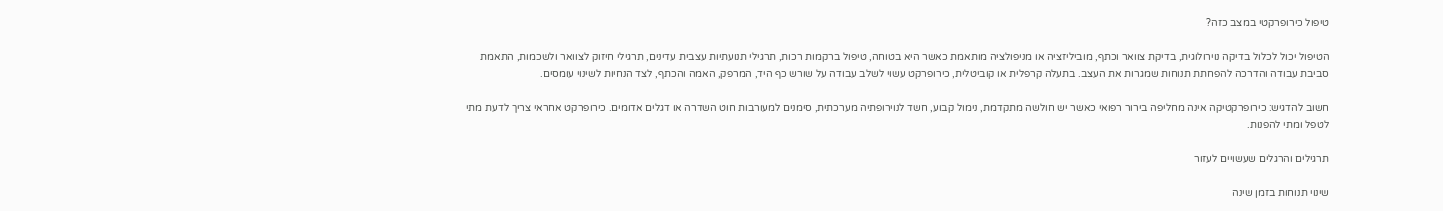טיפול כירופרקטי במצב כזה?

הטיפול יכול לכלול בדיקה נוירולוגית, בדיקת צוואר וכתף, מוביליזציה או מניפולציה מותאמת כאשר היא בטוחה, טיפול ברקמות רכות, תרגילי תנועתיות עצבית עדינים, תרגילי חיזוק לצוואר ולשכמות, התאמת סביבת עבודה והדרכה להפחתת תנוחות שמגרות את העצב. בתעלה קרפלית או קוביטלית, כירופרקט עשוי לשלב עבודה על שורש כף היד, המרפק, האמה והכתף, לצד הנחיות לשינוי עומסים.

חשוב להדגיש: כירופרקטיקה אינה מחליפה בירור רפואי כאשר יש חולשה מתקדמת, נימול קבוע, חשד לנוירופתיה מערכתית, סימנים למעורבות חוט השדרה או דגלים אדומים. כירופרקט אחראי צריך לדעת מתי לטפל ומתי להפנות.

תרגילים והרגלים שעשויים לעזור

שינוי תנוחות בזמן שינה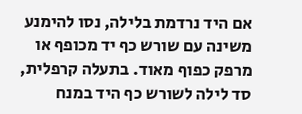אם היד נרדמת בלילה, נסו להימנע משינה עם שורש כף יד מכופף או מרפק כפוף מאוד. בתעלה קרפלית, סד לילה לשורש כף היד במנח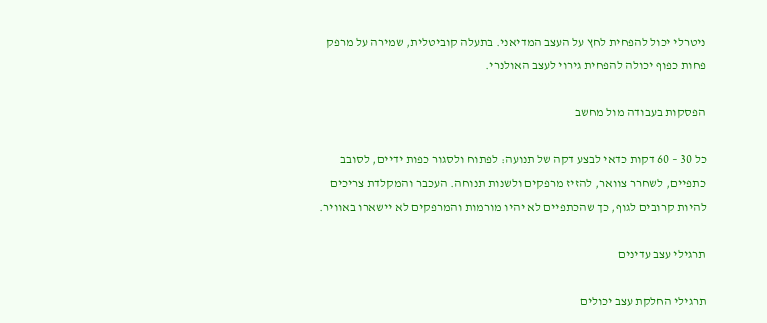ניטרלי יכול להפחית לחץ על העצב המדיאני. בתעלה קוביטלית, שמירה על מרפק פחות כפוף יכולה להפחית גירוי לעצב האולנרי.

הפסקות בעבודה מול מחשב

כל 30 – 60 דקות כדאי לבצע דקה של תנועה: לפתוח ולסגור כפות ידיים, לסובב כתפיים, לשחרר צוואר, להזיז מרפקים ולשנות תנוחה. העכבר והמקלדת צריכים להיות קרובים לגוף, כך שהכתפיים לא יהיו מורמות והמרפקים לא יישארו באוויר.

תרגילי עצב עדינים

תרגילי החלקת עצב יכולים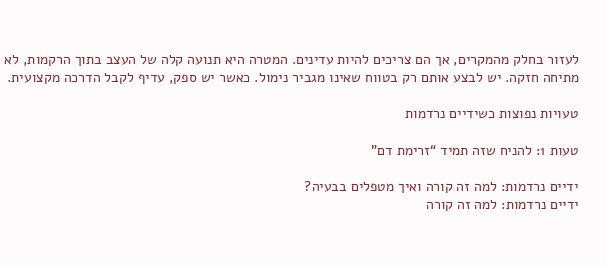לעזור בחלק מהמקרים, אך הם צריכים להיות עדינים. המטרה היא תנועה קלה של העצב בתוך הרקמות, לא מתיחה חזקה. יש לבצע אותם רק בטווח שאינו מגביר נימול. כאשר יש ספק, עדיף לקבל הדרכה מקצועית.

טעויות נפוצות כשידיים נרדמות

טעות 1: להניח שזה תמיד “זרימת דם”

ידיים נרדמות: למה זה קורה ואיך מטפלים בבעיה?
ידיים נרדמות: למה זה קורה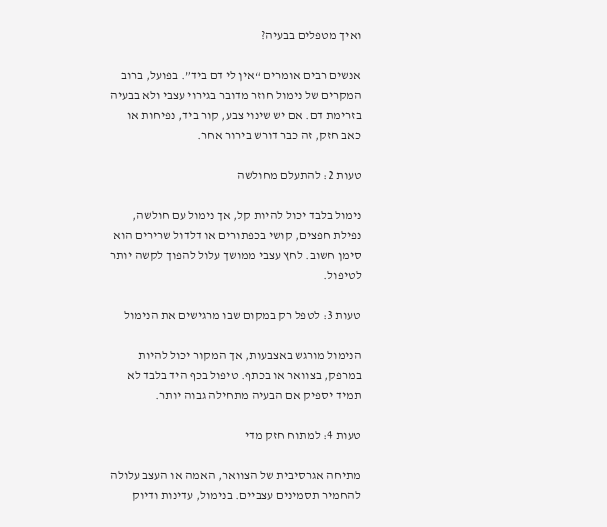ואיך מטפלים בבעיה?

אנשים רבים אומרים “אין לי דם ביד”. בפועל, ברוב המקרים של נימול חוזר מדובר בגירוי עצבי ולא בבעיה בזרימת דם. אם יש שינוי צבע, קור ביד, נפיחות או כאב חזק, זה כבר דורש בירור אחר.

טעות 2: להתעלם מחולשה

נימול בלבד יכול להיות קל, אך נימול עם חולשה, נפילת חפצים, קושי בכפתורים או דלדול שרירים הוא סימן חשוב. לחץ עצבי ממושך עלול להפוך לקשה יותר לטיפול.

טעות 3: לטפל רק במקום שבו מרגישים את הנימול

הנימול מורגש באצבעות, אך המקור יכול להיות במרפק, בצוואר או בכתף. טיפול בכף היד בלבד לא תמיד יספיק אם הבעיה מתחילה גבוה יותר.

טעות 4: למתוח חזק מדי

מתיחה אגרסיבית של הצוואר, האמה או העצב עלולה להחמיר תסמינים עצביים. בנימול, עדינות ודיוק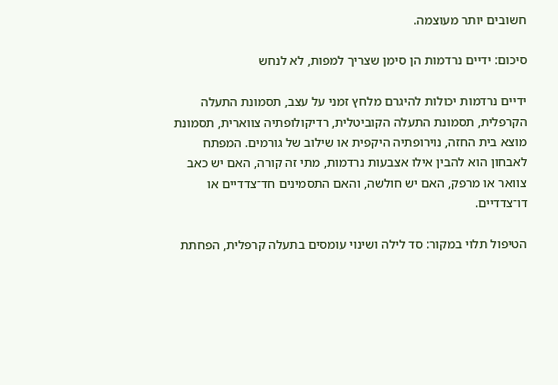חשובים יותר מעוצמה.

סיכום: ידיים נרדמות הן סימן שצריך למפות, לא לנחש

ידיים נרדמות יכולות להיגרם מלחץ זמני על עצב, תסמונת התעלה הקרפלית, תסמונת התעלה הקוביטלית, רדיקולופתיה צווארית, תסמונת מוצא בית החזה, נוירופתיה היקפית או שילוב של גורמים. המפתח לאבחון הוא להבין אילו אצבעות נרדמות, מתי זה קורה, האם יש כאב צוואר או מרפק, האם יש חולשה, והאם התסמינים חד־צדדיים או דו־צדדיים.

הטיפול תלוי במקור: סד לילה ושינוי עומסים בתעלה קרפלית, הפחתת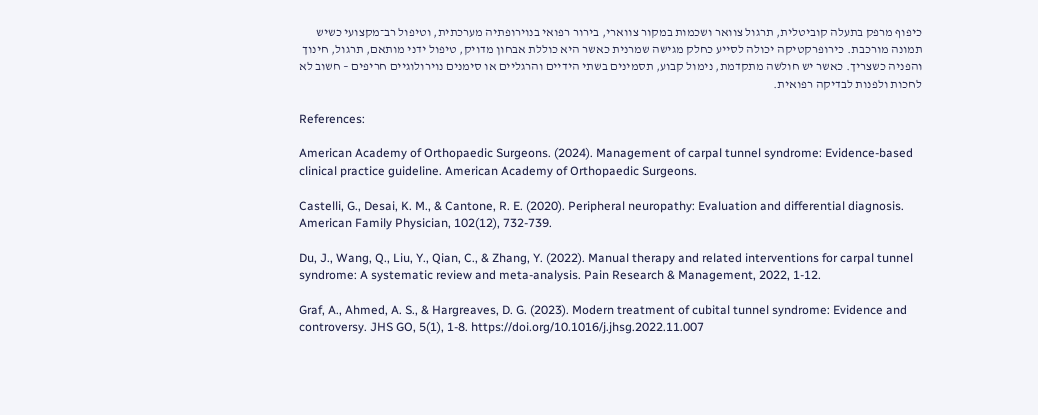כיפוף מרפק בתעלה קוביטלית, תרגול צוואר ושכמות במקור צווארי, בירור רפואי בנוירופתיה מערכתית, וטיפול רב־מקצועי כשיש תמונה מורכבת. כירופרקטיקה יכולה לסייע כחלק מגישה שמרנית כאשר היא כוללת אבחון מדויק, טיפול ידני מותאם, תרגול, חינוך והפניה כשצריך. כאשר יש חולשה מתקדמת, נימול קבוע, תסמינים בשתי הידיים והרגליים או סימנים נוירולוגיים חריפים – חשוב לא לחכות ולפנות לבדיקה רפואית.

References:

American Academy of Orthopaedic Surgeons. (2024). Management of carpal tunnel syndrome: Evidence-based clinical practice guideline. American Academy of Orthopaedic Surgeons.

Castelli, G., Desai, K. M., & Cantone, R. E. (2020). Peripheral neuropathy: Evaluation and differential diagnosis. American Family Physician, 102(12), 732-739.

Du, J., Wang, Q., Liu, Y., Qian, C., & Zhang, Y. (2022). Manual therapy and related interventions for carpal tunnel syndrome: A systematic review and meta-analysis. Pain Research & Management, 2022, 1-12.

Graf, A., Ahmed, A. S., & Hargreaves, D. G. (2023). Modern treatment of cubital tunnel syndrome: Evidence and controversy. JHS GO, 5(1), 1-8. https://doi.org/10.1016/j.jhsg.2022.11.007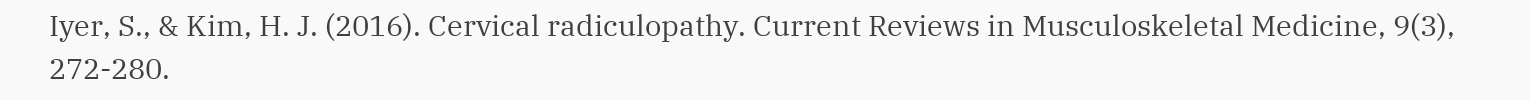Iyer, S., & Kim, H. J. (2016). Cervical radiculopathy. Current Reviews in Musculoskeletal Medicine, 9(3), 272-280.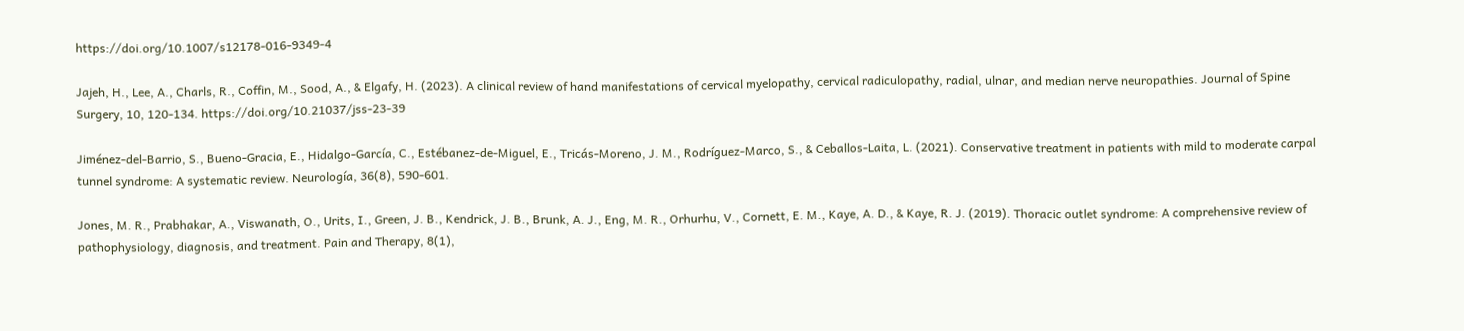https://doi.org/10.1007/s12178-016-9349-4

Jajeh, H., Lee, A., Charls, R., Coffin, M., Sood, A., & Elgafy, H. (2023). A clinical review of hand manifestations of cervical myelopathy, cervical radiculopathy, radial, ulnar, and median nerve neuropathies. Journal of Spine Surgery, 10, 120-134. https://doi.org/10.21037/jss-23-39

Jiménez-del-Barrio, S., Bueno-Gracia, E., Hidalgo-García, C., Estébanez-de-Miguel, E., Tricás-Moreno, J. M., Rodríguez-Marco, S., & Ceballos-Laita, L. (2021). Conservative treatment in patients with mild to moderate carpal tunnel syndrome: A systematic review. Neurología, 36(8), 590-601.

Jones, M. R., Prabhakar, A., Viswanath, O., Urits, I., Green, J. B., Kendrick, J. B., Brunk, A. J., Eng, M. R., Orhurhu, V., Cornett, E. M., Kaye, A. D., & Kaye, R. J. (2019). Thoracic outlet syndrome: A comprehensive review of pathophysiology, diagnosis, and treatment. Pain and Therapy, 8(1),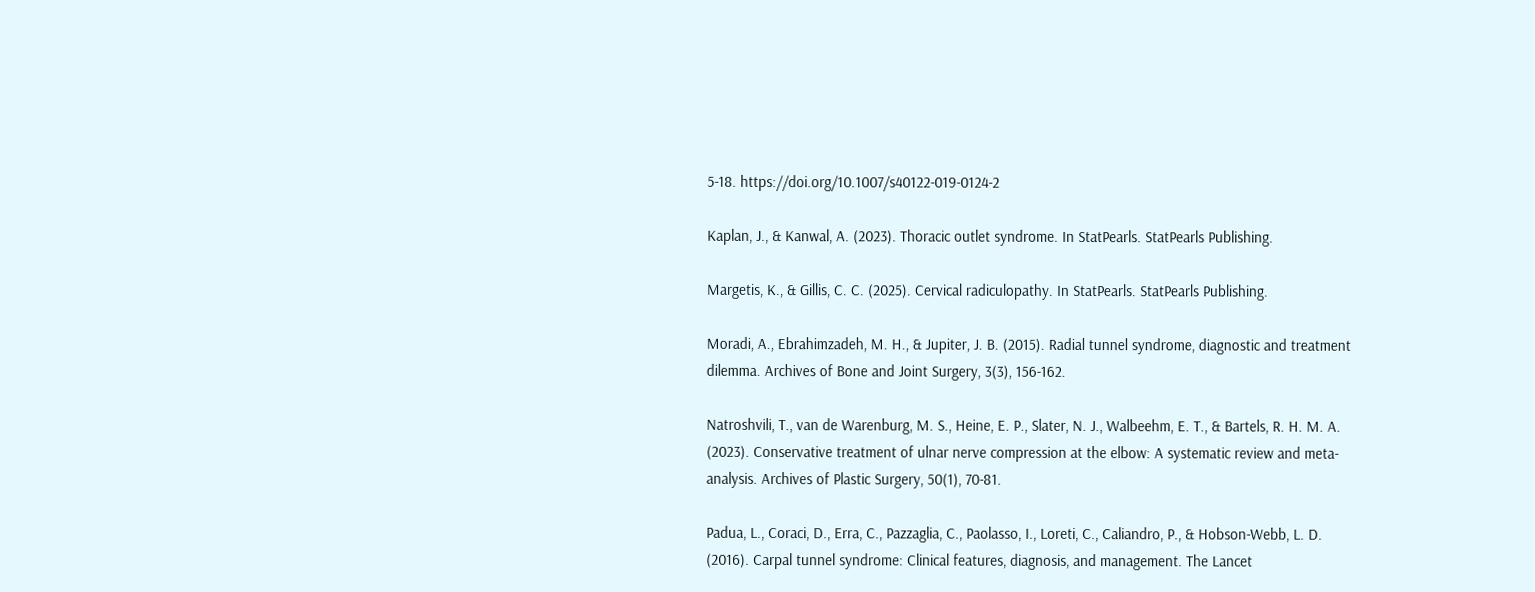5-18. https://doi.org/10.1007/s40122-019-0124-2

Kaplan, J., & Kanwal, A. (2023). Thoracic outlet syndrome. In StatPearls. StatPearls Publishing.

Margetis, K., & Gillis, C. C. (2025). Cervical radiculopathy. In StatPearls. StatPearls Publishing.

Moradi, A., Ebrahimzadeh, M. H., & Jupiter, J. B. (2015). Radial tunnel syndrome, diagnostic and treatment dilemma. Archives of Bone and Joint Surgery, 3(3), 156-162.

Natroshvili, T., van de Warenburg, M. S., Heine, E. P., Slater, N. J., Walbeehm, E. T., & Bartels, R. H. M. A. (2023). Conservative treatment of ulnar nerve compression at the elbow: A systematic review and meta-analysis. Archives of Plastic Surgery, 50(1), 70-81.

Padua, L., Coraci, D., Erra, C., Pazzaglia, C., Paolasso, I., Loreti, C., Caliandro, P., & Hobson-Webb, L. D. (2016). Carpal tunnel syndrome: Clinical features, diagnosis, and management. The Lancet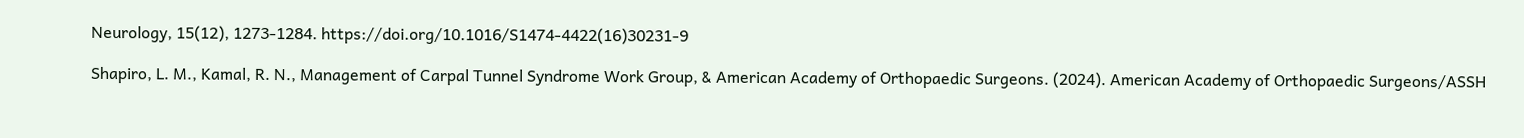Neurology, 15(12), 1273-1284. https://doi.org/10.1016/S1474-4422(16)30231-9

Shapiro, L. M., Kamal, R. N., Management of Carpal Tunnel Syndrome Work Group, & American Academy of Orthopaedic Surgeons. (2024). American Academy of Orthopaedic Surgeons/ASSH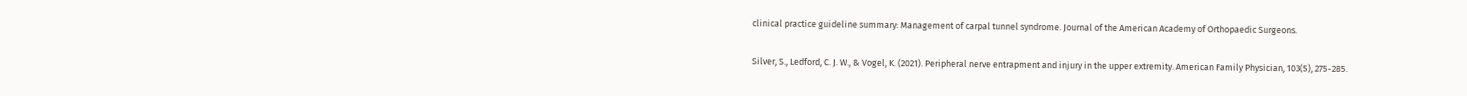clinical practice guideline summary: Management of carpal tunnel syndrome. Journal of the American Academy of Orthopaedic Surgeons.

Silver, S., Ledford, C. J. W., & Vogel, K. (2021). Peripheral nerve entrapment and injury in the upper extremity. American Family Physician, 103(5), 275-285.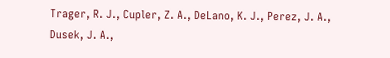Trager, R. J., Cupler, Z. A., DeLano, K. J., Perez, J. A., Dusek, J. A.,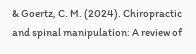& Goertz, C. M. (2024). Chiropractic and spinal manipulation: A review of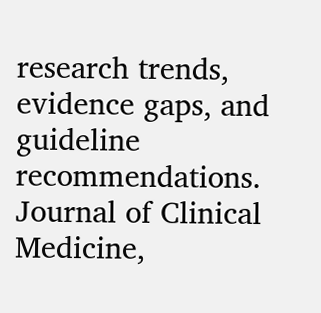research trends, evidence gaps, and guideline recommendations. Journal of Clinical Medicine,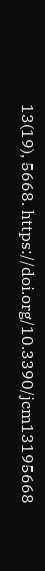13(19), 5668. https://doi.org/10.3390/jcm13195668